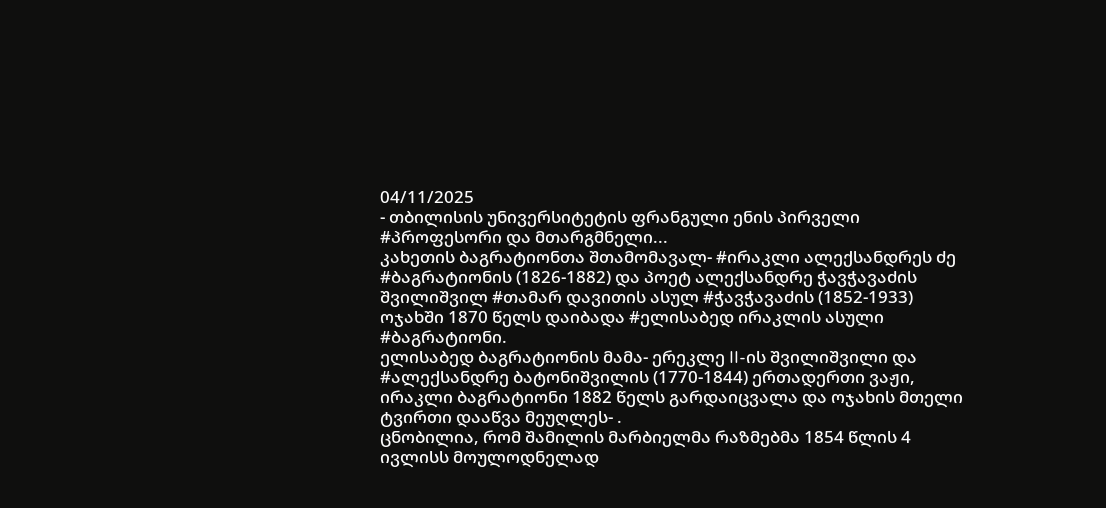04/11/2025
- თბილისის უნივერსიტეტის ფრანგული ენის პირველი #პროფესორი და მთარგმნელი...
კახეთის ბაგრატიონთა შთამომავალ- #ირაკლი ალექსანდრეს ძე #ბაგრატიონის (1826-1882) და პოეტ ალექსანდრე ჭავჭავაძის შვილიშვილ #თამარ დავითის ასულ #ჭავჭავაძის (1852-1933) ოჯახში 1870 წელს დაიბადა #ელისაბედ ირაკლის ასული #ბაგრატიონი.
ელისაბედ ბაგრატიონის მამა- ერეკლე II-ის შვილიშვილი და #ალექსანდრე ბატონიშვილის (1770-1844) ერთადერთი ვაჟი, ირაკლი ბაგრატიონი 1882 წელს გარდაიცვალა და ოჯახის მთელი ტვირთი დააწვა მეუღლეს- .
ცნობილია, რომ შამილის მარბიელმა რაზმებმა 1854 წლის 4 ივლისს მოულოდნელად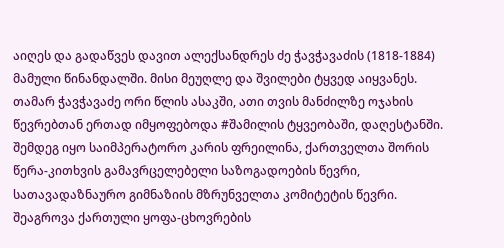აიღეს და გადაწვეს დავით ალექსანდრეს ძე ჭავჭავაძის (1818-1884) მამული წინანდალში. მისი მეუღლე და შვილები ტყვედ აიყვანეს. თამარ ჭავჭავაძე ორი წლის ასაკში, ათი თვის მანძილზე ოჯახის წევრებთან ერთად იმყოფებოდა #შამილის ტყვეობაში, დაღესტანში. შემდეგ იყო საიმპერატორო კარის ფრეილინა, ქართველთა შორის წერა-კითხვის გამავრცელებელი საზოგადოების წევრი, სათავადაზნაურო გიმნაზიის მზრუნველთა კომიტეტის წევრი. შეაგროვა ქართული ყოფა-ცხოვრების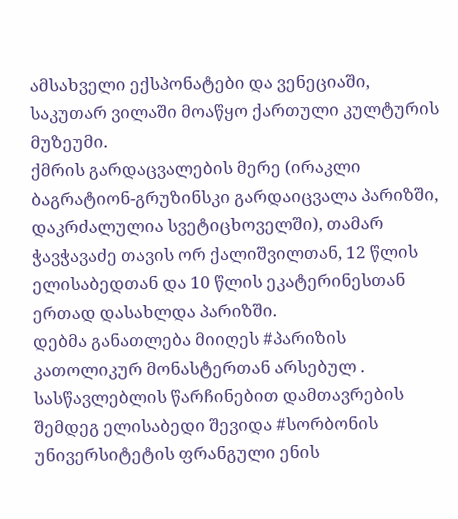ამსახველი ექსპონატები და ვენეციაში, საკუთარ ვილაში მოაწყო ქართული კულტურის მუზეუმი.
ქმრის გარდაცვალების მერე (ირაკლი ბაგრატიონ-გრუზინსკი გარდაიცვალა პარიზში, დაკრძალულია სვეტიცხოველში), თამარ ჭავჭავაძე თავის ორ ქალიშვილთან, 12 წლის ელისაბედთან და 10 წლის ეკატერინესთან ერთად დასახლდა პარიზში.
დებმა განათლება მიიღეს #პარიზის კათოლიკურ მონასტერთან არსებულ .
სასწავლებლის წარჩინებით დამთავრების შემდეგ ელისაბედი შევიდა #სორბონის უნივერსიტეტის ფრანგული ენის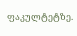ფაკულტეტზე.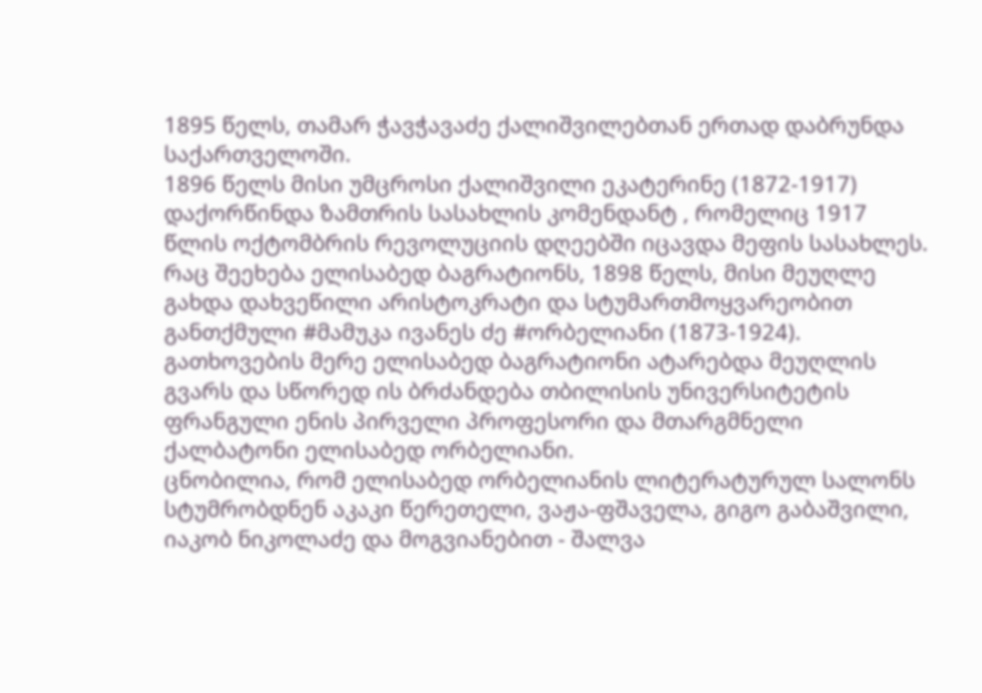1895 წელს, თამარ ჭავჭავაძე ქალიშვილებთან ერთად დაბრუნდა საქართველოში.
1896 წელს მისი უმცროსი ქალიშვილი ეკატერინე (1872-1917) დაქორწინდა ზამთრის სასახლის კომენდანტ , რომელიც 1917 წლის ოქტომბრის რევოლუციის დღეებში იცავდა მეფის სასახლეს.
რაც შეეხება ელისაბედ ბაგრატიონს, 1898 წელს, მისი მეუღლე გახდა დახვეწილი არისტოკრატი და სტუმართმოყვარეობით განთქმული #მამუკა ივანეს ძე #ორბელიანი (1873-1924). გათხოვების მერე ელისაბედ ბაგრატიონი ატარებდა მეუღლის გვარს და სწორედ ის ბრძანდება თბილისის უნივერსიტეტის ფრანგული ენის პირველი პროფესორი და მთარგმნელი ქალბატონი ელისაბედ ორბელიანი.
ცნობილია, რომ ელისაბედ ორბელიანის ლიტერატურულ სალონს სტუმრობდნენ აკაკი წერეთელი, ვაჟა-ფშაველა, გიგო გაბაშვილი, იაკობ ნიკოლაძე და მოგვიანებით - შალვა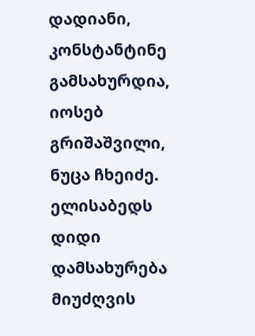დადიანი, კონსტანტინე გამსახურდია, იოსებ გრიშაშვილი, ნუცა ჩხეიძე.
ელისაბედს დიდი დამსახურება მიუძღვის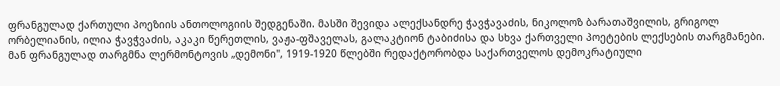ფრანგულად ქართული პოეზიის ანთოლოგიის შედგენაში. მასში შევიდა ალექსანდრე ჭავჭავაძის, ნიკოლოზ ბარათაშვილის, გრიგოლ ორბელიანის, ილია ჭავჭვაძის, აკაკი წერეთლის, ვაჟა-ფშაველას, გალაკტიონ ტაბიძისა და სხვა ქართველი პოეტების ლექსების თარგმანები. მან ფრანგულად თარგმნა ლერმონტოვის „დემონი", 1919-1920 წლებში რედაქტორობდა საქართველოს დემოკრატიული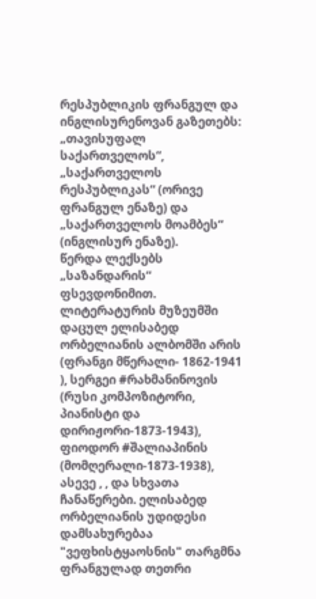რესპუბლიკის ფრანგულ და ინგლისურენოვან გაზეთებს: „თავისუფალ საქართველოს“, „საქართველოს რესპუბლიკას“ (ორივე ფრანგულ ენაზე) და „საქართველოს მოამბეს“ (ინგლისურ ენაზე).
წერდა ლექსებს „საზანდარის“ ფსევდონიმით.
ლიტერატურის მუზეუმში დაცულ ელისაბედ ორბელიანის ალბომში არის (ფრანგი მწერალი- 1862-1941 ), სერგეი #რახმანინოვის (რუსი კომპოზიტორი, პიანისტი და დირიჟორი-1873-1943), ფიოდორ #შალიაპინის (მომღერალი-1873-1938), ასევე , , და სხვათა ჩანაწერები. ელისაბედ ორბელიანის უდიდესი დამსახურებაა "ვეფხისტყაოსნის" თარგმნა ფრანგულად თეთრი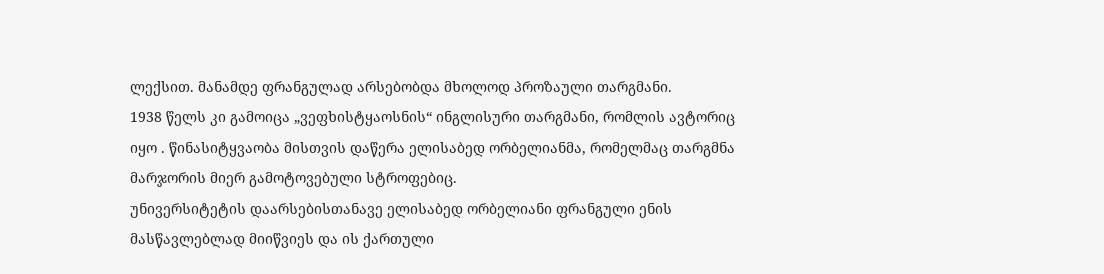ლექსით. მანამდე ფრანგულად არსებობდა მხოლოდ პროზაული თარგმანი.
1938 წელს კი გამოიცა „ვეფხისტყაოსნის“ ინგლისური თარგმანი, რომლის ავტორიც იყო . წინასიტყვაობა მისთვის დაწერა ელისაბედ ორბელიანმა, რომელმაც თარგმნა მარჯორის მიერ გამოტოვებული სტროფებიც.
უნივერსიტეტის დაარსებისთანავე ელისაბედ ორბელიანი ფრანგული ენის მასწავლებლად მიიწვიეს და ის ქართული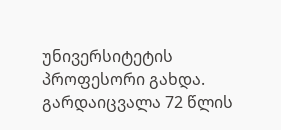უნივერსიტეტის პროფესორი გახდა. გარდაიცვალა 72 წლის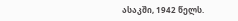ასაკში, 1942 წელს.